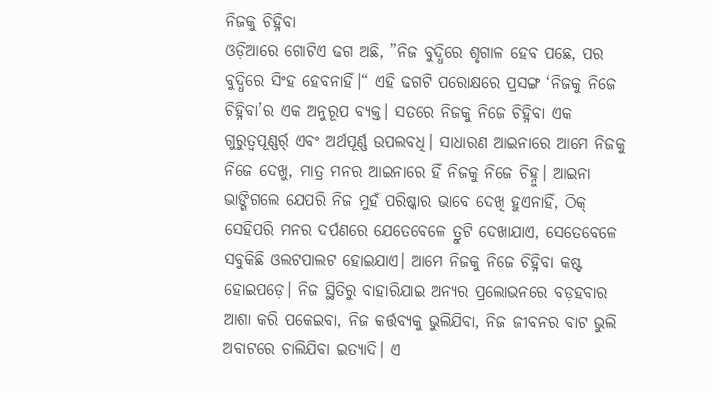ନିଜକୁ ଚିହ୍ନିବା
ଓଡ଼ିଆରେ ଗୋଟିଏ ଢଗ ଅଛି, ”ନିଜ ବୁଦ୍ଧିରେ ଶୃଗାଳ ହେବ ପଛେ, ପର ବୁଦ୍ଧିରେ ସିଂହ ହେବନାହିଁ।“ ଏହି ଢଗଟି ପରୋକ୍ଷରେ ପ୍ରସଙ୍ଗ ‘ନିଜକୁ ନିଜେ ଚିହ୍ନିବା’ର ଏକ ଅନୁରୂପ ବ୍ୟକ୍ତ। ସତରେ ନିଜକୁ ନିଜେ ଚିହ୍ନିବା ଏକ ଗୁରୁତ୍ୱପୂଣ୍ଣର୍ର୍ ଏବଂ ଅର୍ଥପୂର୍ଣ୍ଣ ଉପଲବଧି। ସାଧାରଣ ଆଇନାରେ ଆମେ ନିଜକୁ ନିଜେ ଦେଖୁ, ମାତ୍ର ମନର ଆଇନାରେ ହିଁ ନିଜକୁ ନିଜେ ଚିହ୍ନୁ। ଆଇନା ଭାଙ୍ଗିଗଲେ ଯେପରି ନିଜ ମୁହଁ ପରିଷ୍କାର ଭାବେ ଦେଖି ହୁଏନାହିଁ, ଠିକ୍ ସେହିପରି ମନର ଦର୍ପଣରେ ଯେତେବେଳେ ତ୍ରୁଟି ଦେଖାଯାଏ, ସେତେବେଳେ ସବୁକିଛି ଓଲଟପାଲଟ ହୋଇଯାଏ। ଆମେ ନିଜକୁ ନିଜେ ଚିହ୍ନିବା କଷ୍ଟ ହୋଇପଡ଼େ। ନିଜ ସ୍ଥିତିରୁ ବାହାରିଯାଇ ଅନ୍ୟର ପ୍ରଲୋଭନରେ ବଡ଼ହବାର ଆଶା କରି ପକେଇବା, ନିଜ କର୍ତ୍ତବ୍ୟକୁ ଭୁଲିଯିବା, ନିଜ ଜୀବନର ବାଟ ଭୁଲି ଅବାଟରେ ଚାଲିଯିବା ଇତ୍ୟାଦି। ଏ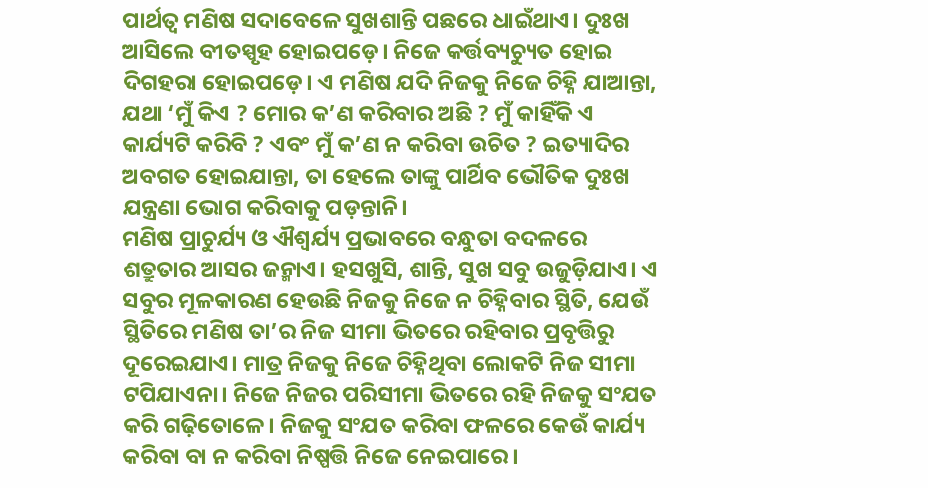ପାର୍ଥତ୍ବ ମଣିଷ ସଦାବେଳେ ସୁଖଶାନ୍ତି ପଛରେ ଧାଇଁଥାଏ। ଦୁଃଖ ଆସିଲେ ବୀତସ୍ପୃହ ହୋଇପଡ଼େ। ନିଜେ କର୍ତ୍ତବ୍ୟଚ୍ୟୁତ ହୋଇ ଦିଗହରା ହୋଇପଡ଼େ। ଏ ମଣିଷ ଯଦି ନିଜକୁ ନିଜେ ଚିହ୍ନି ଯାଆନ୍ତା, ଯଥା ‘ମୁଁ କିଏ ? ମୋର କ’ଣ କରିବାର ଅଛି ? ମୁଁ କାହିଁକି ଏ କାର୍ଯ୍ୟଟି କରିବି ? ଏବଂ ମୁଁ କ’ଣ ନ କରିବା ଉଚିତ ? ଇତ୍ୟାଦିର ଅବଗତ ହୋଇଯାନ୍ତା, ତା ହେଲେ ତାଙ୍କୁ ପାର୍ଥିବ ଭୌତିକ ଦୁଃଖ ଯନ୍ତ୍ରଣା ଭୋଗ କରିବାକୁ ପଡ଼ନ୍ତାନି।
ମଣିଷ ପ୍ରାଚୁର୍ଯ୍ୟ ଓ ଐଶ୍ୱର୍ଯ୍ୟ ପ୍ରଭାବରେ ବନ୍ଧୁତା ବଦଳରେ ଶତ୍ରୁତାର ଆସର ଜନ୍ମାଏ। ହସଖୁସି, ଶାନ୍ତି, ସୁଖ ସବୁ ଉଜୁଡ଼ିଯାଏ। ଏ ସବୁର ମୂଳକାରଣ ହେଉଛି ନିଜକୁ ନିଜେ ନ ଚିହ୍ନିବାର ସ୍ଥିତି, ଯେଉଁ ସ୍ଥିତିରେ ମଣିଷ ତା’ର ନିଜ ସୀମା ଭିତରେ ରହିବାର ପ୍ରବୃତ୍ତିରୁ ଦୂରେଇଯାଏ। ମାତ୍ର ନିଜକୁ ନିଜେ ଚିହ୍ନିଥିବା ଲୋକଟି ନିଜ ସୀମା ଟପିଯାଏନା। ନିଜେ ନିଜର ପରିସୀମା ଭିତରେ ରହି ନିଜକୁ ସଂଯତ କରି ଗଢ଼ିତୋଳେ। ନିଜକୁ ସଂଯତ କରିବା ଫଳରେ କେଉଁ କାର୍ଯ୍ୟ କରିବା ବା ନ କରିବା ନିଷ୍ପତ୍ତି ନିଜେ ନେଇପାରେ।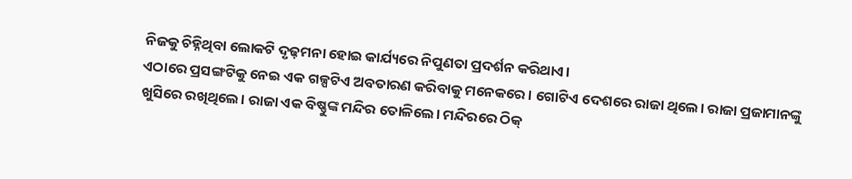ନିଜକୁ ଚିହ୍ନିଥିବା ଲୋକଟି ଦୃଢ଼ମନା ହୋଇ କାର୍ଯ୍ୟରେ ନିପୁଣତା ପ୍ରଦର୍ଶନ କରିଥାଏ।
ଏଠାରେ ପ୍ରସଙ୍ଗଟିକୁ ନେଇ ଏକ ଗଳ୍ପଟିଏ ଅବତାରଣ କରିବାକୁ ମନେକରେ। ଗୋଟିଏ ଦେଶରେ ରାଜା ଥିଲେ। ରାଜା ପ୍ରଜାମାନଙ୍କୁ ଖୁସିରେ ରଖିଥିଲେ। ରାଜା ଏକ ବିଷ୍ଣୁଙ୍କ ମନ୍ଦିର ତୋଳିଲେ। ମନ୍ଦିରରେ ଠିକ୍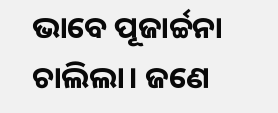ଭାବେ ପୂଜାର୍ଚ୍ଚନା ଚାଲିଲା। ଜଣେ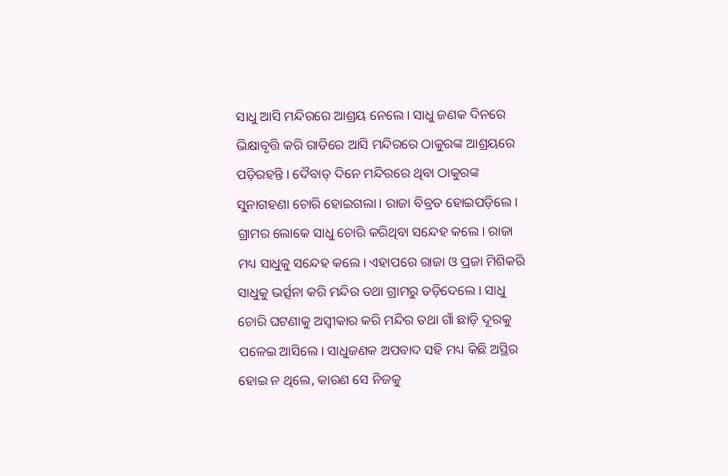ସାଧୁ ଆସି ମନ୍ଦିରରେ ଆଶ୍ରୟ ନେଲେ। ସାଧୁ ଜଣକ ଦିନରେ ଭିକ୍ଷାବୃତ୍ତି କରି ରାତିରେ ଆସି ମନ୍ଦିରରେ ଠାକୁରଙ୍କ ଆଶ୍ରୟରେ ପଡ଼ିରହନ୍ତି। ଦୈବାତ୍ ଦିନେ ମନ୍ଦିରରେ ଥିବା ଠାକୁରଙ୍କ ସୁନାଗହଣା ଚୋରି ହୋଇଗଲା। ରାଜା ବିବ୍ରତ ହୋଇପଡ଼ିଲେ। ଗ୍ରାମର ଲୋକେ ସାଧୁ ଚୋରି କରିଥିବା ସନ୍ଦେହ କଲେ। ରାଜା ମଧ୍ୟ ସାଧୁକୁ ସନ୍ଦେହ କଲେ। ଏହାପରେ ରାଜା ଓ ପ୍ରଜା ମିଶିକରି ସାଧୁକୁ ଭର୍ତ୍ସନା କରି ମନ୍ଦିର ତଥା ଗ୍ରାମରୁ ତଡ଼ିଦେଲେ। ସାଧୁ ଚୋରି ଘଟଣାକୁ ଅସ୍ବୀକାର କରି ମନ୍ଦିର ତଥା ଗାଁ ଛାଡ଼ି ଦୂରକୁ ପଳେଇ ଆସିଲେ। ସାଧୁଜଣକ ଅପବାଦ ସହି ମଧ୍ୟ କିଛି ଅସ୍ଥିର ହୋଇ ନ ଥିଲେ, କାରଣ ସେ ନିଜକୁ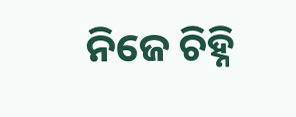ନିଜେ ଚିହ୍ନି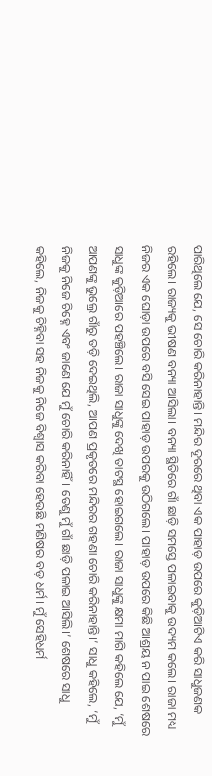ପାରିଥିଲେ ଯେ, ସେ ଚୋରି କରିନାହାନ୍ତି। ମନ୍ଦିର ଦୂରରେ ଥିବା ଏକ ପାହାଡ଼ ଉପରେ କୁଡ଼ିଆଟିଏ କରି ସାଧୁଜଣକ ରହିଲେ। ରାଜ୍ୟକୁ ଭୀଷଣ ବନ୍ୟା ଆସିଲା। ବନ୍ୟା ସ୍ଥିତିରେ ଗାଁ ଛାଡ଼ି ସମସ୍ତେ ପଳାଇବାକୁ ଉଦ୍ୟମ କଲେ। ରାଜା ମଧ୍ୟ ନିଜର ଏକ ଘୋଡ଼ା ଉପରେ ବସି ସେଇ ପାହାଡ଼ ଉପରକୁ ଉଠିଗଲେ। ପାହାଡ଼ ଉପରେ କିଛି ଆଶ୍ରୟ ନ ପାଇ ଶେଷରେ ସାଧୁଙ୍କ କୁଡ଼ିଆରେ ପହଞ୍ଚିଲେ। ରାଜା ସାଧୁଙ୍କୁ ଦେଖି ତାଟସ୍ଥ ହୋଇଗଲେ। ରାଜା ସାଧୁଙ୍କୁ କ୍ଷମା ମାଗି କହିଲେ ଯେ, ‘ମୁଁ ଆପଣଙ୍କୁ ଭୁଲ୍ରେ ଗାଁରୁ ତଡ଼ି ଦେଇଥିଲି, ଆପଣ ପ୍ରକୃତରେ ମନ୍ଦିରର ଗହଣା ଚୋରି କରିନାହାନ୍ତି।’ ସାଧୁ କହିଲେ, ‘ମୁଁ ନିଜକୁ ନିଜେ ଚିହ୍ନେ ଏବଂ ଜାଣେ ଯେ ମୁଁ ଚୋରି କରିନାହିଁ। ତେଣୁ ମୁଁ ଗାଁ ଛାଡ଼ି ପଳାଇ ଆସିଲି।’ ଶେଷରେ ସାଧୁ କହିଲେ, ନିଜକୁ ଚିହ୍ନିବା ସହ ନିଜକୁ ନିଜେ ବିଶ୍ୱାସ କରିବା ହେଉଛି ମଣିଷର ବଡ଼ ଧର୍ମ। ମୁଁ ସେହିଧର୍ମ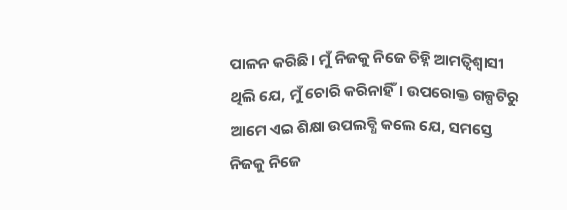ପାଳନ କରିଛି। ମୁଁ ନିଜକୁ ନିଜେ ଚିହ୍ନି ଆମତ୍ବିଶ୍ୱାସୀ ଥିଲି ଯେ, ମୁଁ ଚୋରି କରିନାହିଁ। ଉପରୋକ୍ତ ଗଳ୍ପଟିରୁ ଆମେ ଏଇ ଶିକ୍ଷା ଉପଲବ୍ଧି କଲେ ଯେ, ସମସ୍ତେ ନିଜକୁ ନିଜେ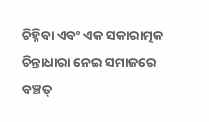ଚିହ୍ନିବା ଏବଂ ଏକ ସକାରାତ୍ମକ ଚିନ୍ତାଧାରା ନେଇ ସମାଜରେ ବଞ୍ଚତ୍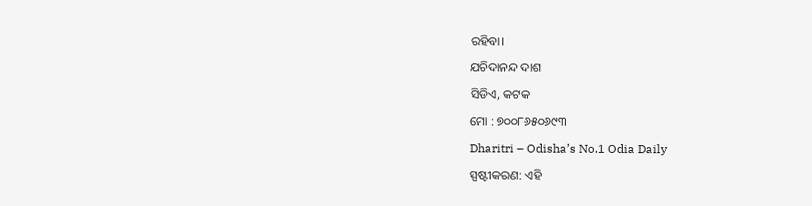ରହିବା।
ଯଚିଦାନନ୍ଦ ଦାଶ
ସିଡିଏ, କଟକ
ମୋ : ୭୦୦୮୬୫୦୬୯୩
Dharitri – Odisha’s No.1 Odia Daily
ସ୍ପଷ୍ଟୀକରଣ: ଏହି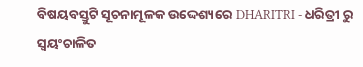ବିଷୟବସ୍ତୁଟି ସୂଚନାମୂଳକ ଉଦ୍ଦେଶ୍ୟରେ DHARITRI - ଧରିତ୍ରୀ ରୁ ସ୍ୱୟଂଚାଳିତ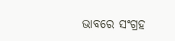ଭାବରେ ସଂଗ୍ରହ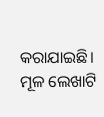କରାଯାଇଛି। ମୂଳ ଲେଖାଟି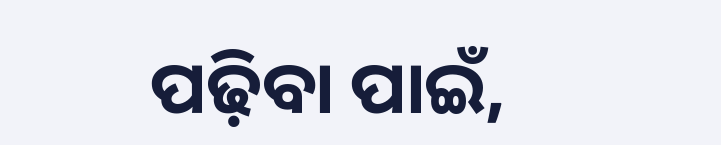ପଢ଼ିବା ପାଇଁ,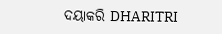ଦୟାକରି DHARITRI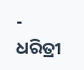- ଧରିତ୍ରୀ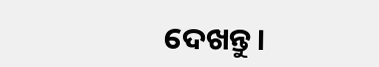ଦେଖନ୍ତୁ।